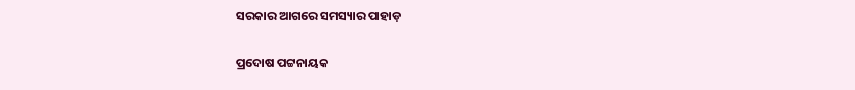ସରକାର ଆଗରେ ସମସ୍ୟାର ପାହାଡ଼

ପ୍ରଦୋଷ ପଟ୍ଟନାୟକ ‌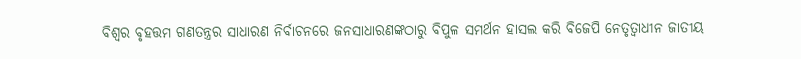ବିଶ୍ବର ବୃହତ୍ତମ ଗଣତନ୍ତ୍ରର ସାଧାରଣ ନିର୍ବାଚନରେ ଜନସାଧାରଣଙ୍କଠାରୁ ବିପୁଳ ସମର୍ଥନ ହାସଲ କରି ବିଜେପି ନେତୃତ୍ବାଧୀନ ଜାତୀୟ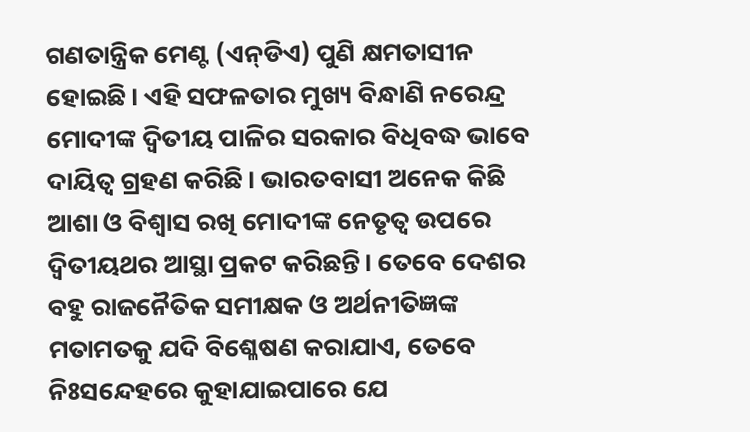ଗଣତାନ୍ତ୍ରିକ ମେଣ୍ଟ (ଏନ୍‌ଡିଏ) ପୁଣି କ୍ଷମତାସୀନ ହୋଇଛି। ଏହି ସଫଳତାର ମୁଖ୍ୟ ବିନ୍ଧାଣି ନରେନ୍ଦ୍ର ମୋଦୀଙ୍କ ଦ୍ବିତୀୟ ପାଳିର ସରକାର ବିଧିବଦ୍ଧ ଭାବେ ଦାୟିତ୍ବ ଗ୍ରହଣ କରିଛି। ଭାରତବାସୀ ଅନେକ କିଛି ଆଶା ଓ ବିଶ୍ବାସ ରଖି ମୋଦୀଙ୍କ ନେତୃତ୍ବ ଉପରେ ଦ୍ବିତୀୟଥର ଆସ୍ଥା ପ୍ରକଟ କରିଛନ୍ତି। ତେବେ ଦେଶର ବହୁ ରାଜନୈତିକ ସମୀକ୍ଷକ ଓ ଅର୍ଥନୀତିଜ୍ଞଙ୍କ ମତାମତକୁ ଯଦି ବିଶ୍ଳେଷଣ କରାଯାଏ, ତେବେ ନିଃସନ୍ଦେହରେ କୁହାଯାଇପାରେ ଯେ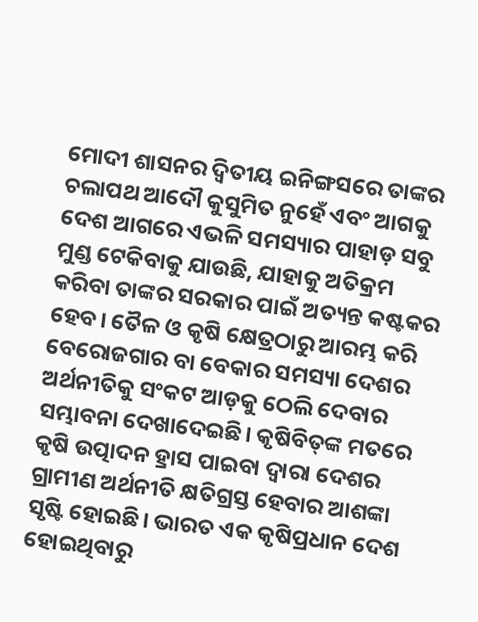ମୋଦୀ ଶାସନର ଦ୍ବିତୀୟ ଇନିଙ୍ଗସରେ ତାଙ୍କର ଚଲାପଥ ଆଦୌ କୁସୁମିତ ନୁହେଁ ଏବଂ ଆଗକୁ ଦେଶ ଆଗରେ ଏଭଳି ସମସ୍ୟାର ପାହାଡ଼ ସବୁ ମୁଣ୍ଡ ଟେକିବାକୁ ଯାଉଛି, ଯାହାକୁ ଅତିକ୍ରମ କରିବା ତାଙ୍କର ସରକାର ପାଇଁ ଅତ୍ୟନ୍ତ କଷ୍ଟକର ହେବ। ତୈଳ ଓ କୃଷି କ୍ଷେତ୍ରଠାରୁ ଆରମ୍ଭ କରି ବେରୋଜଗାର ବା ବେକାର ସମସ୍ୟା ଦେଶର ଅର୍ଥନୀତିକୁ ସଂକଟ ଆଡ଼କୁ ଠେଲି ଦେବାର ସମ୍ଭାବନା ଦେଖାଦେଇଛି। କୃଷିବିତ୍‌ଙ୍କ ମତରେ କୃଷି ଉତ୍ପାଦନ ହ୍ରାସ ପାଇବା ଦ୍ବାରା ଦେଶର ଗ୍ରାମୀଣ ଅର୍ଥନୀତି କ୍ଷତିଗ୍ରସ୍ତ ହେବାର ଆଶଙ୍କା ସୃଷ୍ଟି ହୋଇଛି। ଭାରତ ଏକ କୃଷିପ୍ରଧାନ ଦେଶ ହୋଇଥିବାରୁ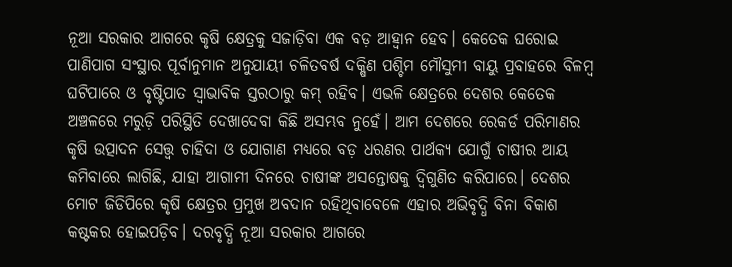ନୂଆ ସରକାର ଆଗରେ କୃଷି କ୍ଷେତ୍ରକୁ ସଜାଡ଼ିବା ଏକ ବଡ଼ ଆହ୍ବାନ ହେବ। କେତେକ ଘରୋଇ ପାଣିପାଗ ସଂସ୍ଥାର ପୂର୍ବାନୁମାନ ଅନୁଯାୟୀ ଚଳିତବର୍ଷ ଦକ୍ଷିଣ ପଶ୍ଚିମ ମୌସୁମୀ ବାୟୁ ପ୍ରବାହରେ ବିଳମ୍ବ ଘଟିପାରେ ଓ ବୃଷ୍ଟିପାତ ସ୍ବାଭାବିକ ସ୍ତରଠାରୁ କମ୍‌ ରହିବ। ଏଭଳି କ୍ଷେତ୍ରରେ ଦେଶର କେତେକ ଅଞ୍ଚଳରେ ମରୁଡ଼ି ପରିସ୍ଥିତି ଦେଖାଦେବା କିଛି ଅସମ୍ଭବ ନୁହେଁ। ଆମ ଦେଶରେ ରେକର୍ଡ ପରିମାଣର କୃଷି ଉତ୍ପାଦନ ସ‌େ‌ତ୍ତ୍ବ ଚାହିଦା ଓ ଯୋଗାଣ ମଧ୍ୟରେ ବଡ଼ ଧରଣର ପାର୍ଥକ୍ୟ ଯୋଗୁଁ ଚାଷୀର ଆୟ କମିବାରେ ଲାଗିଛି, ଯାହା ଆଗାମୀ ଦିନରେ ଚାଷୀଙ୍କ ଅସନ୍ତୋଷକୁ ଦ୍ବିଗୁଣିତ କରିପାରେ। ଦେଶର ମୋଟ ଜିଡିପିରେ କୃଷି କ୍ଷେତ୍ରର ପ୍ରମୁଖ ଅବଦାନ ରହିଥିବାବେଳେ ଏହାର ଅଭିବୃଦ୍ଧି ବିନା ବିକାଶ କଷ୍ଟକର ହୋଇପଡ଼ିବ। ଦରବୃଦ୍ଧି ନୂଆ ସରକାର ଆଗରେ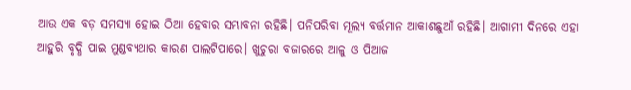ଆଉ ଏକ ବଡ଼ ସମସ୍ୟା ହୋଇ ଠିଆ ହେବାର ସମ୍ଭାବନା ରହିଛି। ପନିପରିବା ମୂଲ୍ୟ ବର୍ତ୍ତମାନ ଆକାଶଛୁଆଁ ରହିଛି। ଆଗାମୀ ଦିନରେ ଏହା ଆହୁରି ବୃଦ୍ଧି ପାଇ ମୁଣ୍ଡବ୍ୟଥାର କାରଣ ପାଲଟିପାରେ। ଖୁଚୁରା ବଜାରରେ ଆଳୁ ଓ ପିଆଜ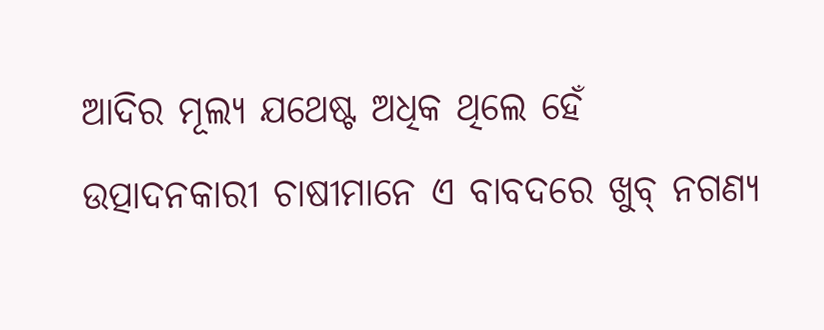ଆଦିର ମୂଲ୍ୟ ଯଥେଷ୍ଟ ଅଧିକ ଥିଲେ ହେଁ ଉତ୍ପାଦନକାରୀ ଚାଷୀମାନେ ଏ ବାବଦରେ ଖୁବ୍‌ ନଗଣ୍ୟ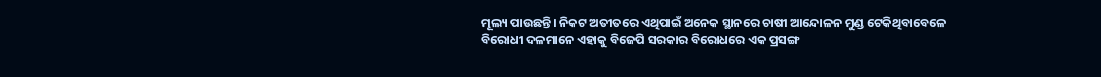ମୂଲ୍ୟ ପାଉଛନ୍ତି। ନିକଟ ଅତୀତରେ ଏଥିପାଇଁ ଅନେକ ସ୍ଥାନରେ ଚାଷୀ ଆନ୍ଦୋଳନ ମୁଣ୍ଡ ଟେକିଥିବାବେଳେ ବିରୋଧୀ ଦଳମାନେ ଏହାକୁ ବିଜେପି ସରକାର ବିରୋଧରେ ଏକ ପ୍ରସଙ୍ଗ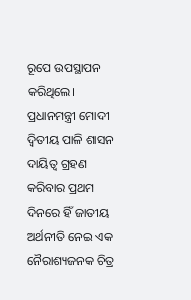ରୂପେ ଉପସ୍ଥାପନ କରିଥିଲେ।
ପ୍ରଧାନମନ୍ତ୍ରୀ ମୋଦୀ ଦ୍ବିତୀୟ ପାଳି ଶାସନ ଦାୟିତ୍ବ ଗ୍ରହଣ କରିବାର ପ୍ରଥମ ଦିନରେ ହିଁ ଜାତୀୟ ଅର୍ଥନୀତି ନେଇ ଏକ ନୈରାଶ୍ୟଜନକ ଚିତ୍ର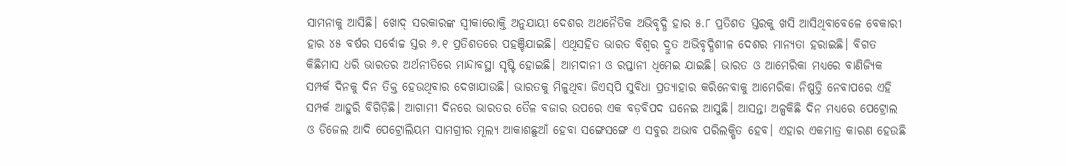ସାମନାକୁ ଆସିଛି। ଖୋଦ୍‌ ସରକାରଙ୍କ ସ୍ବୀକାରୋକ୍ତି ଅନୁଯାୟୀ ଦେଶର ଅଥନୈତିକ ଅଭିବୃଦ୍ଧି ହାର ୫.୮ ପ୍ରତିଶତ ସ୍ତରକୁ ଖସି ଆସିଥିବାବେଳେ ବେକାରୀ ହାର ୪୫ ବର୍ଷର ସର୍ବୋଚ୍ଚ ସ୍ତର ୬.୧ ପ୍ରତିଶତରେ ପହଞ୍ଚିଯାଇଛି। ଏଥିସହିତ ଭାରତ ବିଶ୍ବର ଦ୍ରୁତ ଅଭିବୃଦ୍ଧିଶୀଳ ଦେଶର ମାନ୍ୟତା ହରାଇଛି। ବିଗତ କିଛିମାସ ଧରି ଭାରତର ଅର୍ଥନୀତିରେ ମାନ୍ଦାବସ୍ଥା ସୃଷ୍ଟି ହୋଇଛି। ଆମଦାନୀ ଓ ରପ୍ତାନୀ ଧିମେଇ ଯାଇଛି। ଭାରତ ଓ ଆମେରିକା ମଧ୍ୟରେ ବାଣିଜ୍ୟିକ ସମ୍ପର୍କ ଦିନକୁ ଦିନ ତିକ୍ତ ହେଉଥିବାର ଦେଖାଯାଉଛି। ଭାରତକୁ ମିଳୁଥିବା ଜିଏସ୍‌ପି ସୁବିଧା ପ୍ରତ୍ୟାହାର କରିନେବାକୁ ଆମେରିକା ନିଷ୍ପତ୍ତି ନେବାପରେ ଏହି ସମ୍ପର୍କ ଆହୁରି ବିଗିଡ଼ିଛି। ଆଗାମୀ ଦିନରେ ଭାରତର ତୈଳ ବଜାର ଉପରେ ଏକ ବଡ଼ବିପଦ ଘନେଇ ଆସୁଛି। ଆସନ୍ତା ଅଳ୍ପକିଛି ଦିନ ମଧ୍ୟରେ ପେଟ୍ରୋଲ ଓ ଡିଜେଲ ଆଦି ପେଟ୍ରୋଲିୟମ ସାମଗ୍ରୀର ମୂଲ୍ୟ ଆକାଶଛୁଆଁ ହେବା ସଙ୍ଗେସଙ୍ଗେ ଏ ସବୁର ଅଭାବ ପରିଲକ୍ଷିତ ହେବ। ଏହାର ଏକମାତ୍ର କାରଣ ହେଉଛି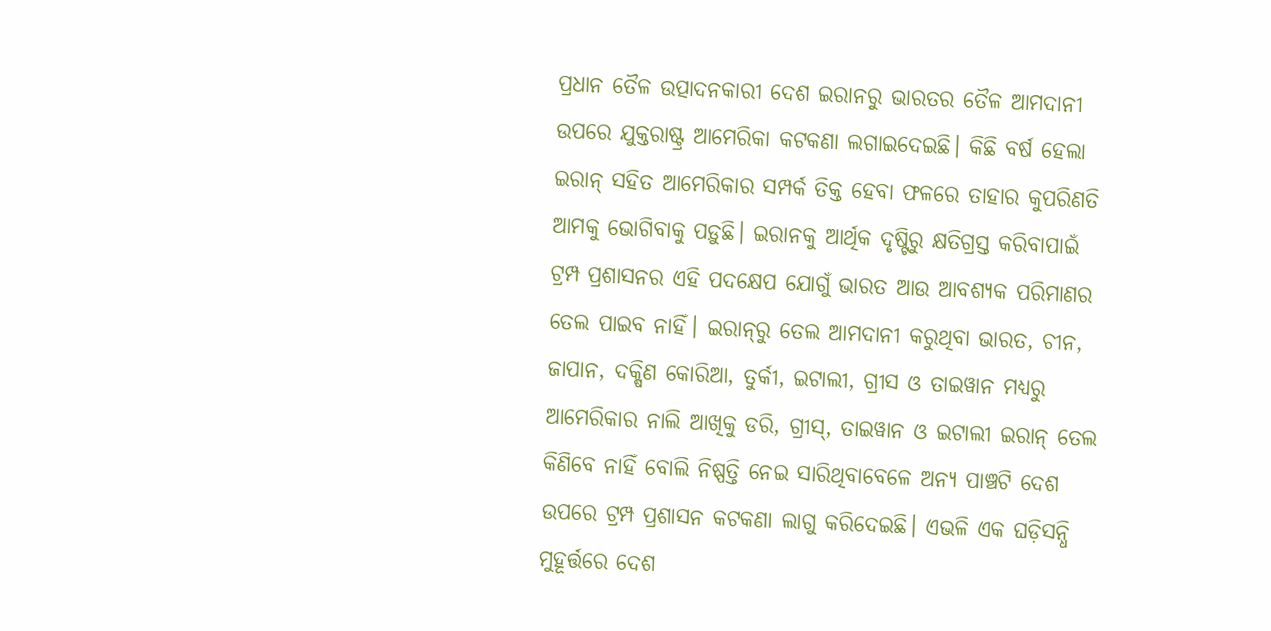ପ୍ରଧାନ ତୈଳ ଉତ୍ପାଦନକାରୀ ଦେଶ ଇରାନରୁ ଭାରତର ତୈଳ ଆମଦାନୀ ଉପରେ ଯୁକ୍ତରାଷ୍ଟ୍ର ଆମେରିକା କଟକଣା ଲଗାଇଦେଇଛି। କିଛି ବର୍ଷ ହେଲା ଇରାନ୍‌ ସହିତ ଆମେରିକାର ସମ୍ପର୍କ ତିକ୍ତ ହେବା ଫଳରେ ତାହାର କୁପରିଣତି ଆମକୁ ଭୋଗିବାକୁ ପଡ଼ୁଛି। ଇରାନକୁ ଆର୍ଥିକ ଦୃଷ୍ଟିରୁ କ୍ଷତିଗ୍ରସ୍ତ କରିବାପାଇଁ ଟ୍ରମ୍ପ ପ୍ରଶାସନର ଏହି ପଦକ୍ଷେପ ଯୋଗୁଁ ଭାରତ ଆଉ ଆବଶ୍ୟକ ପରିମାଣର ତେଲ ପାଇବ ନାହିଁ। ଇରାନ୍‌ରୁ ତେଲ ଆମଦାନୀ କରୁଥିବା ଭାରତ, ଚୀନ, ଜାପାନ, ଦକ୍ଷିଣ କୋରିଆ, ତୁର୍କୀ, ଇଟାଲୀ, ଗ୍ରୀସ ଓ ତାଇୱାନ ମଧ୍ୟରୁ ଆମେରିକାର ନାଲି ଆଖିକୁ ଡରି, ଗ୍ରୀସ୍‌, ତାଇୱାନ ଓ ଇଟାଲୀ ଇରାନ୍‌ ତେଲ କିଣିବେ ନାହିଁ ବୋଲି ନିଷ୍ପତ୍ତି ନେଇ ସାରିଥିବାବେଳେ ଅନ୍ୟ ପାଞ୍ଚଟି ଦେଶ ଉପରେ ଟ୍ରମ୍ପ ପ୍ରଶାସନ କଟକଣା ଲାଗୁ କରିଦେଇଛି। ଏଭଳି ଏକ ଘଡ଼ିସନ୍ଧି ମୁହୂର୍ତ୍ତରେ ଦେଶ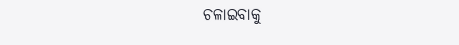ଚଳାଇବାକୁ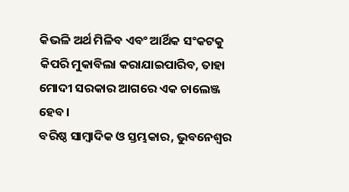କିଭଳି ଅର୍ଥ ମିଳିବ ଏବଂ ଆର୍ଥିକ ସଂକଟକୁ କିପରି ମୁକାବିଲା କରାଯାଇପାରିବ, ତାହା ମୋଦୀ ସରକାର ଆଗରେ ଏକ ଚାଲେଞ୍ଜ ହେବ।
ବରିଷ୍ଠ ସାମ୍ବାଦିକ ଓ ସ୍ତମ୍ଭକାର, ଭୁବନେଶ୍ବର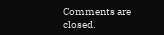Comments are closed.